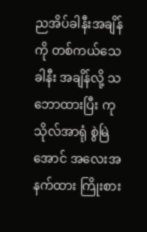ညအိပ်ခါနီးအချိန်ကို တစ်ကယ်သေခါနီး အချိန်လို့ သဘောထားပြီး ကုသိုလ်အာရုံ စွဲမြဲအောင် အလေးအနက်ထား ကြိုးစား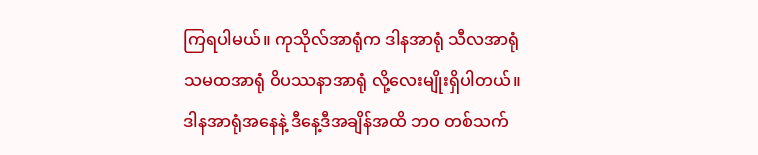ကြရပါမယ်။ ကုသိုလ်အာရုံက ဒါနအာရုံ သီလအာရုံ သမထအာရုံ ဝိပဿနာအာရုံ လို့လေးမျိုးရှိပါတယ်။
ဒါနအာရုံအနေနဲ့ ဒီနေ့ဒီအချိန်အထိ ဘဝ တစ်သက်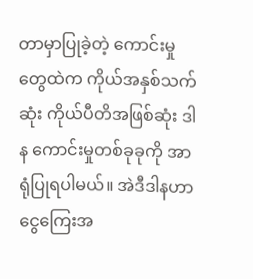တာမှာပြုခဲ့တဲ့ ကောင်းမှုတွေထဲက ကိုယ်အနှစ်သက်ဆုံး ကိုယ်ပီတိအဖြစ်ဆုံး ဒါန ကောင်းမှုတစ်ခုခုကို အာရုံပြုရပါမယ်။ အဲဒီဒါနဟာ ငွေကြေးအ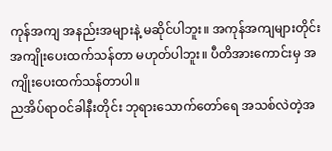ကုန်အကျ အနည်းအများနဲ့ မဆိုင်ပါဘူး။ အကုန်အကျများတိုင်း အကျိုးပေးထက်သန်တာ မဟုတ်ပါဘူး။ ပီတိအားကောင်းမှ အကျိုးပေးထက်သန်တာပါ။
ညအိပ်ရာဝင်ခါနီးတိုင်း ဘုရားသောက်တော်ရေ အသစ်လဲတဲ့အ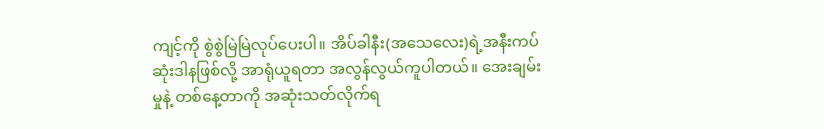ကျင့်ကို စွဲစွဲမြဲမြဲလုပ်ပေးပါ။ အိပ်ခါနီး(အသေလေး)ရဲ့အနီးကပ်ဆုံးဒါနဖြစ်လို့ အာရုံယူရတာ အလွန်လွယ်ကူပါတယ်။ အေးချမ်းမှုနဲ့ တစ်နေ့တာကို အဆုံးသတ်လိုက်ရ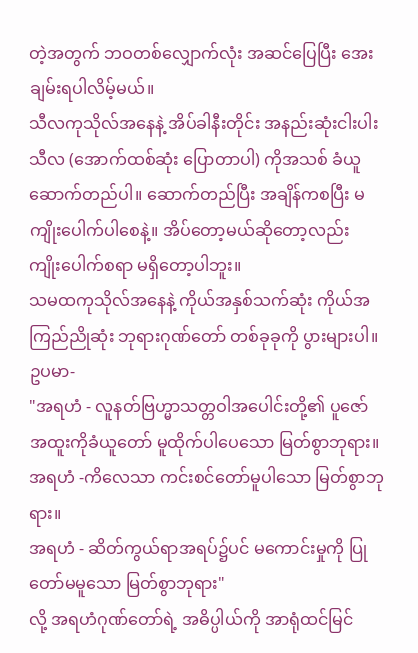တဲ့အတွက် ဘဝတစ်လျှောက်လုံး အဆင်ပြေပြီး အေးချမ်းရပါလိမ့်မယ်။
သီလကုသိုလ်အနေနဲ့ အိပ်ခါနီးတိုင်း အနည်းဆုံးငါးပါးသီလ (အောက်ထစ်ဆုံး ပြောတာပါ) ကိုအသစ် ခံယူဆောက်တည်ပါ။ ဆောက်တည်ပြီး အချိန်ကစပြီး မကျိုးပေါက်ပါစေနဲ့။ အိပ်တော့မယ်ဆိုတော့လည်း ကျိုးပေါက်စရာ မရှိတော့ပါဘူး။
သမထကုသိုလ်အနေနဲ့ ကိုယ်အနှစ်သက်ဆုံး ကိုယ်အကြည်ညိုဆုံး ဘုရားဂုဏ်တော် တစ်ခုခုကို ပွားများပါ။
ဥပမာ-
"အရဟံ - လူနတ်ဗြဟ္မာသတ္တဝါအပေါင်းတို့၏ ပူဇော်အထူးကိုခံယူတော် မူထိုက်ပါပေသော မြတ်စွာဘုရား။
အရဟံ -ကိလေသာ ကင်းစင်တော်မူပါသော မြတ်စွာဘုရား။
အရဟံ - ဆိတ်ကွယ်ရာအရပ်၌ပင် မကောင်းမှုကို ပြုတော်မမူသော မြတ်စွာဘုရား"
လို့ အရဟံဂုဏ်တော်ရဲ့ အဓိပ္ပါယ်ကို အာရုံထင်မြင်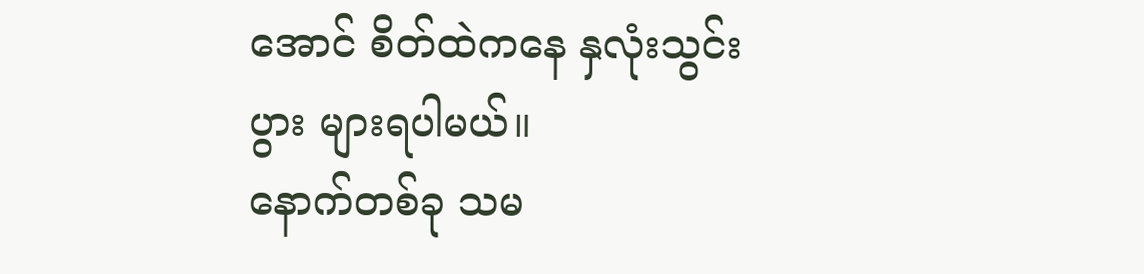အောင် စိတ်ထဲကနေ နှလုံးသွင်းပွား များရပါမယ်။
နောက်တစ်ခု သမ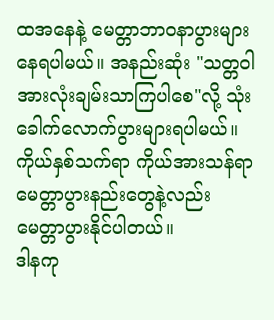ထအနေနဲ့ မေတ္တာဘာဝနာပွားများ နေရပါမယ်။ အနည်းဆုံး "သတ္တဝါအားလုံးချမ်းသာကြပါစေ"လို့ သုံးခေါက်လောက်ပွားများရပါမယ်။ ကိုယ်နှစ်သက်ရာ ကိုယ်အားသန်ရာ မေတ္တာပွားနည်းတွေနဲ့လည်း မေတ္တာပွားနိုင်ပါတယ်။
ဒါနကု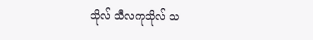သိုလ် သီလကုသိုလ် သ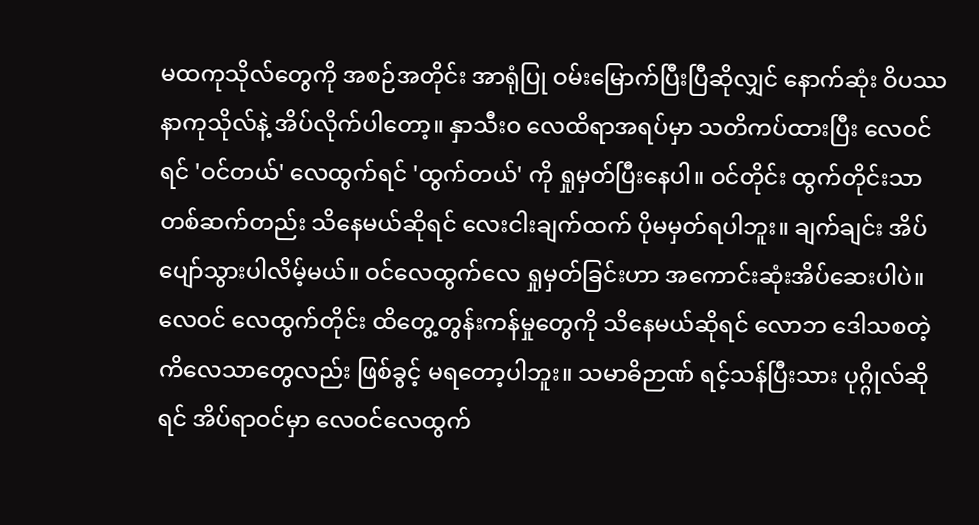မထကုသိုလ်တွေကို အစဉ်အတိုင်း အာရုံပြု ဝမ်းမြောက်ပြီးပြီဆိုလျှင် နောက်ဆုံး ဝိပဿနာကုသိုလ်နဲ့ အိပ်လိုက်ပါတော့။ နှာသီးဝ လေထိရာအရပ်မှာ သတိကပ်ထားပြီး လေဝင်ရင် 'ဝင်တယ်' လေထွက်ရင် 'ထွက်တယ်' ကို ရှုမှတ်ပြီးနေပါ။ ဝင်တိုင်း ထွက်တိုင်းသာ တစ်ဆက်တည်း သိနေမယ်ဆိုရင် လေးငါးချက်ထက် ပိုမမှတ်ရပါဘူး။ ချက်ချင်း အိပ်ပျော်သွားပါလိမ့်မယ်။ ဝင်လေထွက်လေ ရှုမှတ်ခြင်းဟာ အကောင်းဆုံးအိပ်ဆေးပါပဲ။ လေဝင် လေထွက်တိုင်း ထိတွေ့တွန်းကန်မှုတွေကို သိနေမယ်ဆိုရင် လောဘ ဒေါသစတဲ့ ကိလေသာတွေလည်း ဖြစ်ခွင့် မရတော့ပါဘူး။ သမာဓိဉာဏ် ရင့်သန်ပြီးသား ပုဂ္ဂိုလ်ဆိုရင် အိပ်ရာဝင်မှာ လေဝင်လေထွက်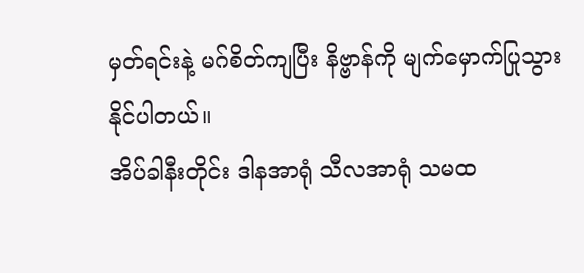မှတ်ရင်းနဲ့ မဂ်စိတ်ကျပြီး နိဗ္ဗာန်ကို မျက်မှောက်ပြုသွားနိုင်ပါတယ်။
အိပ်ခါနီးတိုင်း ဒါနအာရုံ သီလအာရုံ သမထ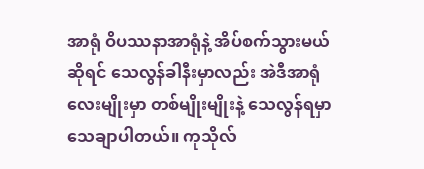အာရုံ ဝိပဿနာအာရုံနဲ့ အိပ်စက်သွားမယ်ဆိုရင် သေလွန်ခါနီးမှာလည်း အဲဒီအာရုံလေးမျိုးမှာ တစ်မျိုးမျိုးနဲ့ သေလွန်ရမှာ သေချာပါတယ်။ ကုသိုလ်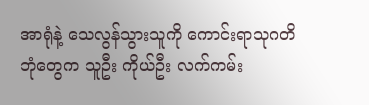အာရုံနဲ့ သေလွန်သွားသူကို ကောင်းရာသုဂတိဘုံတွေက သူဦး ကိုယ်ဦး လက်ကမ်း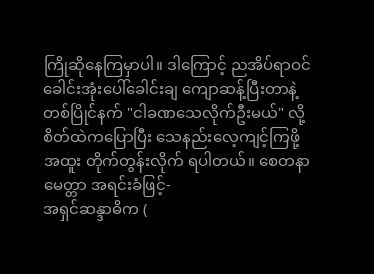ကြိုဆိုနေကြမှာပါ။ ဒါကြောင့် ညအိပ်ရာဝင် ခေါင်းအုံးပေါ်ခေါင်းချ ကျောဆန့်ပြီးတာနဲ့တစ်ပြိုင်နက် "ငါခဏသေလိုက်ဦးမယ်" လို့ စိတ်ထဲကပြောပြီး သေနည်းလေ့ကျင့်ကြဖို့ အထူး တိုက်တွန်းလိုက် ရပါတယ်။ စေတနာ မေတ္တာ အရင်းခံဖြင့်-
အရှင်ဆန္ဒာဓိက (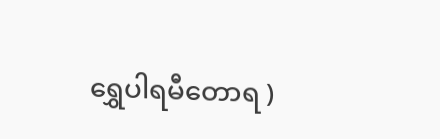ရွှေပါရမီတောရ )